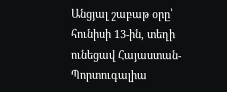Անցյալ շաբաթ օրը՝ հունիսի 13-ին, տեղի ունեցավ Հայաստան-Պորտուգալիա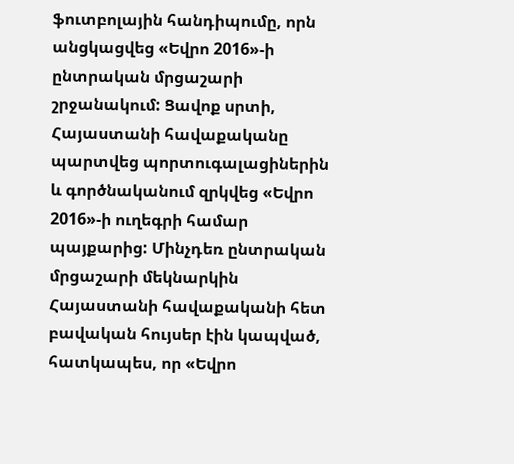ֆուտբոլային հանդիպումը, որն անցկացվեց «Եվրո 2016»-ի ընտրական մրցաշարի շրջանակում: Ցավոք սրտի, Հայաստանի հավաքականը պարտվեց պորտուգալացիներին և գործնականում զրկվեց «Եվրո 2016»-ի ուղեգրի համար պայքարից: Մինչդեռ ընտրական մրցաշարի մեկնարկին Հայաստանի հավաքականի հետ բավական հույսեր էին կապված, հատկապես, որ «Եվրո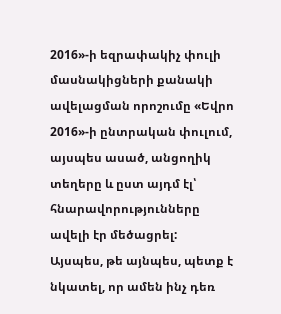2016»-ի եզրափակիչ փուլի մասնակիցների քանակի ավելացման որոշումը «Եվրո 2016»-ի ընտրական փուլում, այսպես ասած, անցողիկ տեղերը և ըստ այդմ էլ՝ հնարավորությունները ավելի էր մեծացրել:
Այսպես, թե այնպես, պետք է նկատել, որ ամեն ինչ դեռ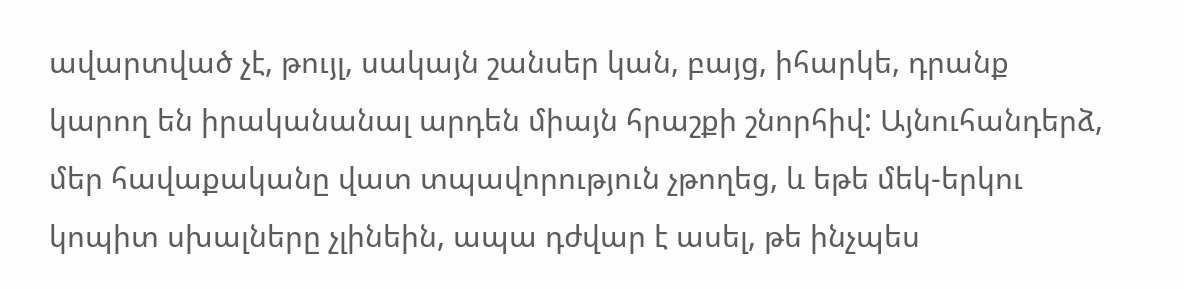ավարտված չէ, թույլ, սակայն շանսեր կան, բայց, իհարկե, դրանք կարող են իրականանալ արդեն միայն հրաշքի շնորհիվ: Այնուհանդերձ, մեր հավաքականը վատ տպավորություն չթողեց, և եթե մեկ-երկու կոպիտ սխալները չլինեին, ապա դժվար է ասել, թե ինչպես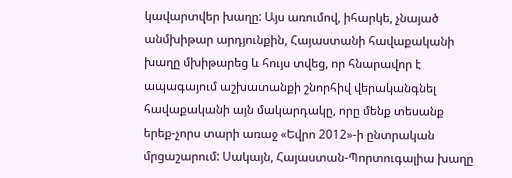կավարտվեր խաղը: Այս առումով, իհարկե, չնայած անմխիթար արդյունքին, Հայաստանի հավաքականի խաղը մխիթարեց և հույս տվեց, որ հնարավոր է ապագայում աշխատանքի շնորհիվ վերականգնել հավաքականի այն մակարդակը, որը մենք տեսանք երեք-չորս տարի առաջ «Եվրո 2012»-ի ընտրական մրցաշարում: Սակայն, Հայաստան-Պորտուգալիա խաղը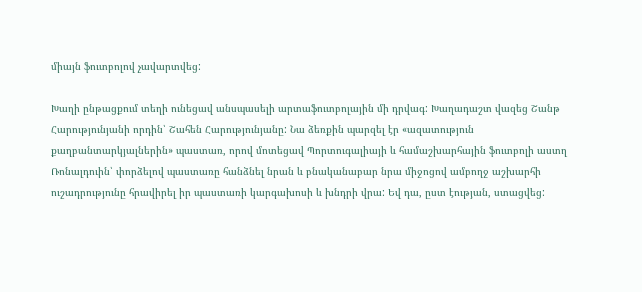միայն ֆուտբոլով չավարտվեց:

Խաղի ընթացքում տեղի ունեցավ անսպասելի արտաֆուտբոլային մի դրվագ: Խաղադաշտ վազեց Շանթ Հարությունյանի որդին՝ Շահեն Հարությունյանը: Նա ձեռքին պարզել էր «ազատություն քաղբանտարկյալներին» պաստառ, որով մոտեցավ Պորտուգալիայի և համաշխարհային ֆուտբոլի աստղ Ռոնալդուին՝ փորձելով պաստառը հանձնել նրան և բնականաբար նրա միջոցով ամբողջ աշխարհի ուշադրությունը հրավիրել իր պաստառի կարգախոսի և խնդրի վրա: Եվ դա, ըստ էության, ստացվեց: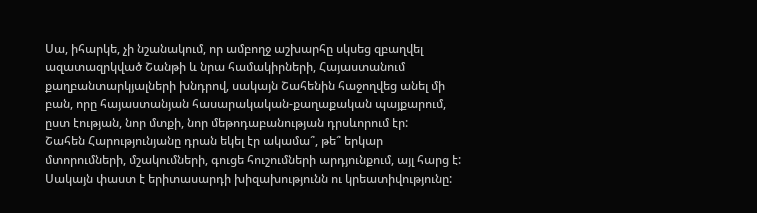Սա, իհարկե, չի նշանակում, որ ամբողջ աշխարհը սկսեց զբաղվել ազատազրկված Շանթի և նրա համակիրների, Հայաստանում քաղբանտարկյալների խնդրով, սակայն Շահենին հաջողվեց անել մի բան, որը հայաստանյան հասարակական-քաղաքական պայքարում, ըստ էության, նոր մտքի, նոր մեթոդաբանության դրսևորում էր:
Շահեն Հարությունյանը դրան եկել էր ակամա՞, թե՞ երկար մտորումների, մշակումների, գուցե հուշումների արդյունքում, այլ հարց է: Սակայն փաստ է երիտասարդի խիզախությունն ու կրեատիվությունը: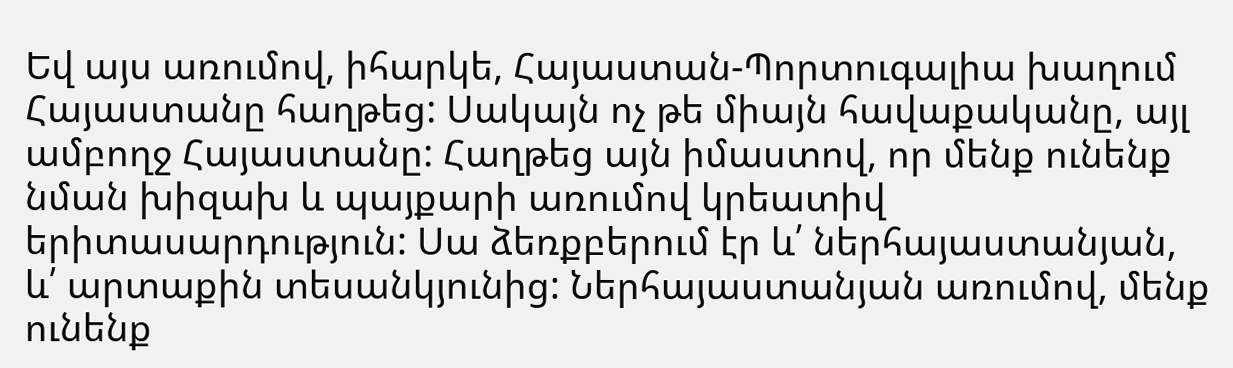Եվ այս առումով, իհարկե, Հայաստան-Պորտուգալիա խաղում Հայաստանը հաղթեց: Սակայն ոչ թե միայն հավաքականը, այլ ամբողջ Հայաստանը: Հաղթեց այն իմաստով, որ մենք ունենք նման խիզախ և պայքարի առումով կրեատիվ երիտասարդություն: Սա ձեռքբերում էր և՛ ներհայաստանյան, և՛ արտաքին տեսանկյունից: Ներհայաստանյան առումով, մենք ունենք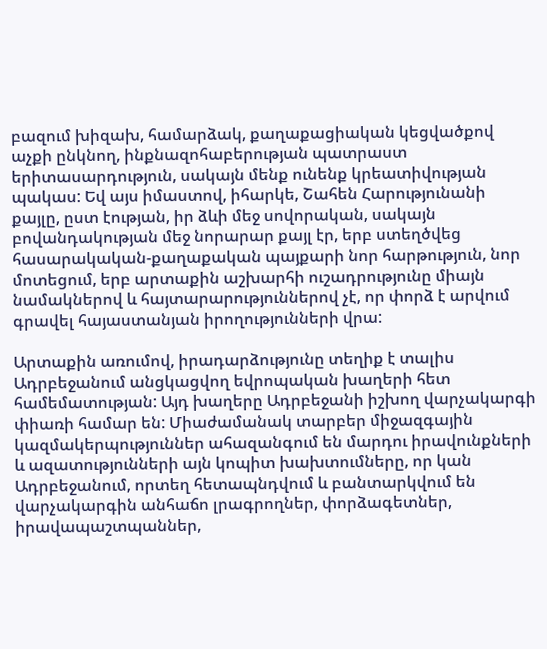բազում խիզախ, համարձակ, քաղաքացիական կեցվածքով աչքի ընկնող, ինքնազոհաբերության պատրաստ երիտասարդություն, սակայն մենք ունենք կրեատիվության պակաս: Եվ այս իմաստով, իհարկե, Շահեն Հարությունանի քայլը, ըստ էության, իր ձևի մեջ սովորական, սակայն բովանդակության մեջ նորարար քայլ էր, երբ ստեղծվեց հասարակական-քաղաքական պայքարի նոր հարթություն, նոր մոտեցում, երբ արտաքին աշխարհի ուշադրությունը միայն նամակներով և հայտարարություններով չէ, որ փորձ է արվում գրավել հայաստանյան իրողությունների վրա:

Արտաքին առումով, իրադարձությունը տեղիք է տալիս Ադրբեջանում անցկացվող եվրոպական խաղերի հետ համեմատության: Այդ խաղերը Ադրբեջանի իշխող վարչակարգի փիառի համար են: Միաժամանակ տարբեր միջազգային կազմակերպություններ ահազանգում են մարդու իրավունքների և ազատությունների այն կոպիտ խախտումները, որ կան Ադրբեջանում, որտեղ հետապնդվում և բանտարկվում են վարչակարգին անհաճո լրագրողներ, փորձագետներ, իրավապաշտպաններ,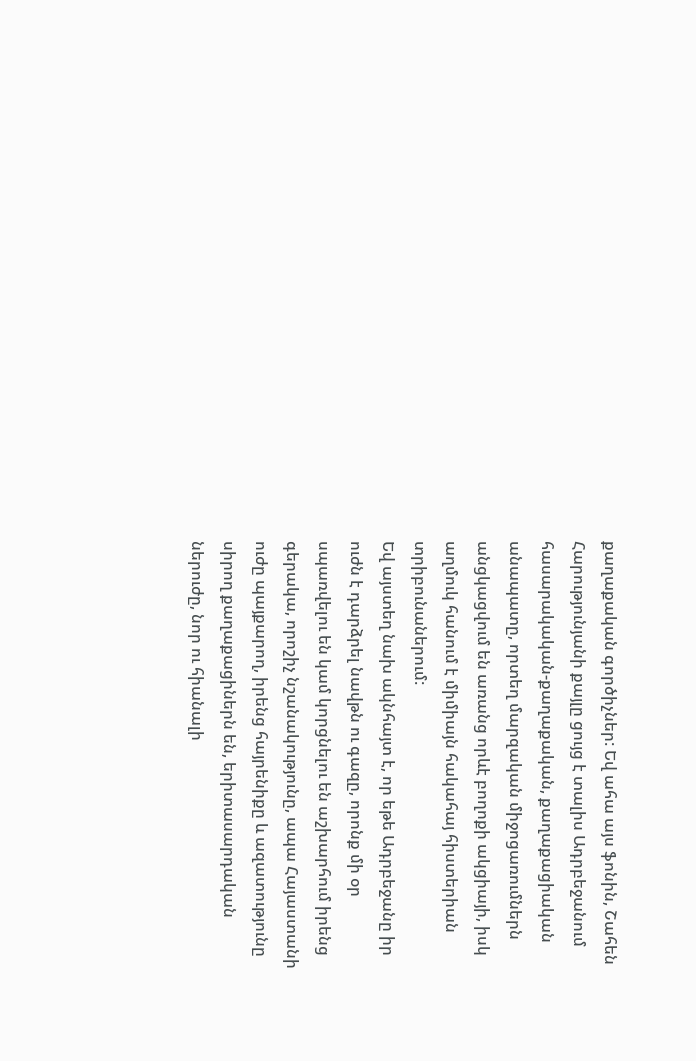քաղաքական գործիչներ: Եվ ահա այս ֆոնին, Շահեն Հարությունյանի քայլը ցույց է տալիս Ադրբեջանում հասարակական-քաղաքական, քաղաքացիական անապատը, որտեղ մարզական միջոցառումներն անցկացվում են առանց որևէ բողոքի ակցիայի, իսկ աղմուկ հանում է միմիայն հակահայ հիստերիան տրիբունաներում:
Եվ այստեղ նախ ակնհայտ է, որ եթե Ադրբեջանը իր ուժն է դարձրել նավթն ու գազը, որոնք մի օր սպառվելու են կամ կորցնելու են աշխարհում իրենց գերակա, որոշիչ նշանակությունը, ապա Հայաստանի ուժը պայքարող, իրենց հայրենիքը և ազատությունը սիրող քաղաքացիներն են, երիտասարդական ներուժը, նոր ու հիանալի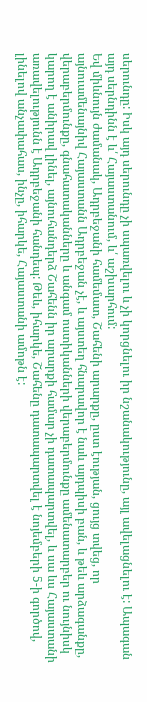սերունդը: Իսկ այդ սերունդը չի սպառվելու և չի կորցնելու իր նշանակությունը, այլ ավելացնելու է: Ապագան այդ սերնդինն է և՛ Հայաստանում, և՛ աշխարհում:
Եվ միևնույն ժամանակ, Ադրբեջանի համեմատ, Շահենի արարքը, ըստ էության, ցույց տվեց, որ այնուամենայնիվ Հայաստանն Ադրբեջան չէ, և այստեղ հնարավոր է նաև այդպիսի բան, և թեև արձագանքը, վերաբերմունքը, գնահատականները և անգամ ոստիկանների վերաբերմունքը ամենատարբեր ու նույնիսկ կարող է անիրավ լինել, այնուհանդերձ Շահենն իր արարքի համար չի դատապարտվել, և սա ևս Հայաստանի առավելությունն է Ադրբեջանի հանդեպ: Թեև, իհարկե, Շահենը դատապարտվել է նոյեմբերի 5-ի գործով, լինելով անչափահաս, ինչը, իհարկե, Հայաստանի ամոթն է: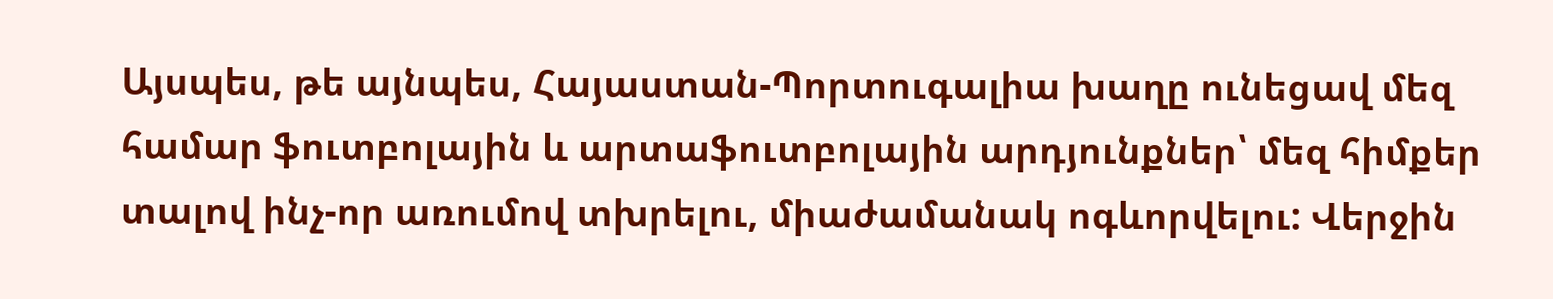Այսպես, թե այնպես, Հայաստան-Պորտուգալիա խաղը ունեցավ մեզ համար ֆուտբոլային և արտաֆուտբոլային արդյունքներ՝ մեզ հիմքեր տալով ինչ-որ առումով տխրելու, միաժամանակ ոգևորվելու: Վերջին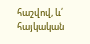հաշվով, և՛ հայկական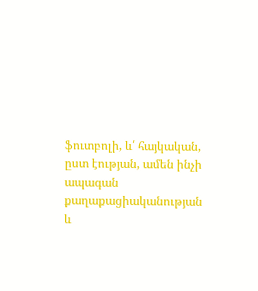ֆուտբոլի, և՛ հայկական, ըստ էության, ամեն ինչի ապագան քաղաքացիականության և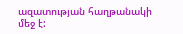ազատության հաղթանակի մեջ է: